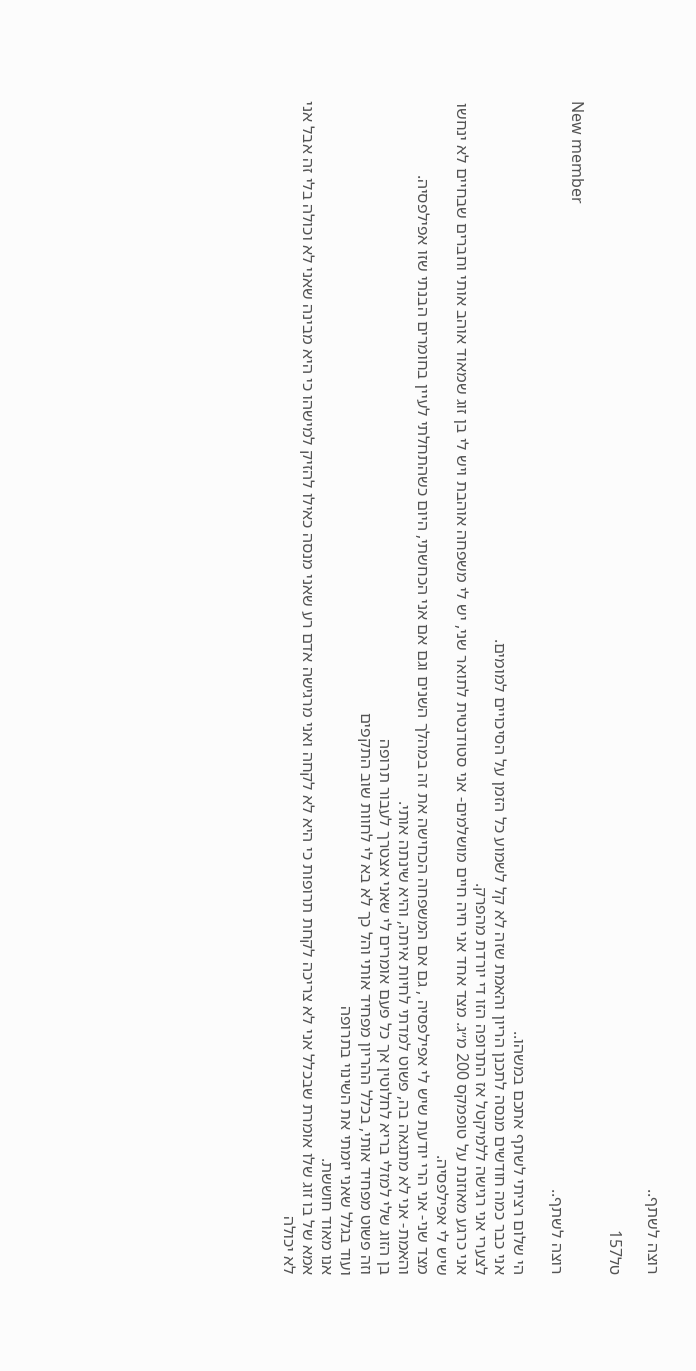רוצה לשתף..

טל157

New member
רוצה לשתף..

הי שלום רציתי לשתף אתכם במשהו..
אני כבר כמה חודשים מנסה לתכנן הריון והאמת שזה לא קל לשמוע כל הזמן על הסיכויים למומים.
לצערי אני רגישה ללמיקטל אז התרופה הזו די יורדת מהפרק.
אני כרגע מאוזנת על טופמקס 200 מ״ג. מצד אחד אני חיה חיים מושלמים- אני סטודנטית לתואר שני, יש לי משפחה אוהבת ויש לי בן זוג שמאוד אוהב אותי וחברים שבחיים לא ינחשו שיש לי אפילפסיה.
מצד שני- אני הרי יודעת שיש לי אפילפסיה , גם אם המשפחה הכחישה את זה במהלך השנים וגם אם אני הכחשתי, היום כשהתחלתי לעיין בחומרים הבנתי שזו אפילפסיה.
והאמת- אני לא מתגאה בה, פשוט למדתי לחיות איתה, והיא שינתה אותי.
בן הזוג שלי למזלי בריא לחלוטין אך כל פעם אומרים לי שאני אצטרך לעבור תרופה
וזה פשוט מפחיד אותי, בכלל ההריון מפחיד אותי והל כך לא בא לי לחוות שוב התקפים
ועוד בגלל שאני יזמתי את השינוי בתרופה
אנו מאוד חוששת.
אמא של בו זוג שלו אומרת שבכלל אני לא צריכה לקחת תרופות כי היא לא לקחה ואני מרגישה אדם רע שאני מנסה כאילו להזיק למישהו כי היא מבינה שאני לא וכולה בלי זה אבל אני לא יכולה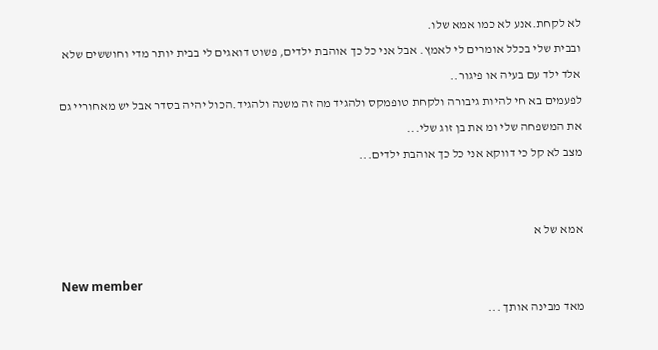לא לקחת.אנע לא כמו אמא שלו.
ובבית שלי בכלל אומרים לי לאמץ. אבל אני כל כך אוהבת ילדים, פשוט דואגים לי בבית יותר מדי וחוששים שלא אלד ילד עם בעיה או פיגור..
לפעמים בא חי להיות גיבורה ולקחת טופמקס ולהגיד מה זה משנה ולהגיד.הכול יהיה בסדר אבל יש מאחוריי גם את המשפחה שלי ומ את בן זוג שלי...
מצב לא קל כי דווקא אני כל כך אוהבת ילדים...


אמא של א

New member
מאד מבינה אותך ...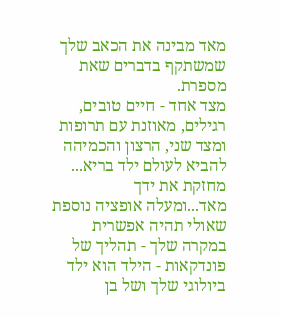מאד מבינה את הכאב שלך שמשתקף בדברים שאת מספרת.
מצד אחד - חיים טובים, רגילים, מאוזנת עם תרופות ומצד שני, הרצון והכמיהה להביא לעולם ילד בריא...
מחזקת את ידך מאד...ומעלה אופציה נוספת שאולי תהיה אפשרית במקרה שלך - תהליך של פונדקאות - הילד הוא ילד ביולוגי שלך ושל בן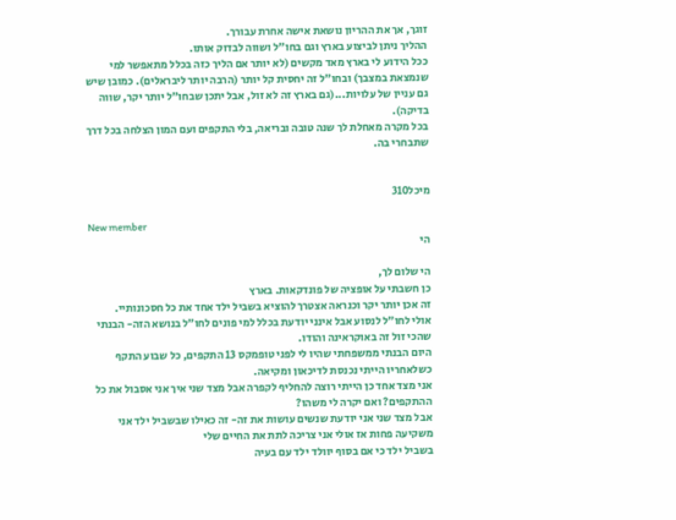זוגך, אך את ההריון נושאת אישה אחרת עבורך.
ההליך ניתן לביצוע בארץ וגם בחו"ל ושווה לבדוק אותו.
ככל הידוע לי בארץ מאד מקשים (לא יותר אם הליך כזה בכלל מתאפשר למי שנמצאת במצבך) ובחו"ל זה יחסית קל יותר (הרבה יותר ליבראלים). כמובן שיש גם עניין של עלויות...(גם בארץ זה לא זול, אבל יתכן שבחו"ל יותר יקר, שווה בדיקה).
בכל מקרה מאחלת לך שנה טובה ובריאה, בלי התקפים ועם המון הצלחה בכל דרך שתבחרי בה.


מיכל310

New member
הי

הי שלום לך,
כן חשבתי על אופציה של פונדקאות. בארץ
זה אכן יותר יקר וכנראה אצטרך להוציא בשביל ילד אחד את כל חסכונותיי.
אולי לחו״ל לנסוע אבל אינני יודעת בכלל למי פונים לחו״ל בנושא הזה- הבנתי שהכי זול זה באוקראינה והודו.
היום הבנתי ממשפחתי שהיו לי לפני טופמקס 13 התקפים, כל שבוע התקף כשלאחריו הייתי נכנסת לדיכאון ומקיאה.
אני מצד אחד כן הייתי רוצה להחליף לקפרה אבל מצד שני איך אני אסבול את כל ההתקפים? ואם יקרה לי משהו?
אבל מצד שני אני יודעת שנשים עושות את זה- זה כאילו שבשביל ילד אני משקיעה פחות אז אולי אני צריכה לתת את החיים שלי
בשביל ילד כי אם בסוף יוולד ילד עם בעיה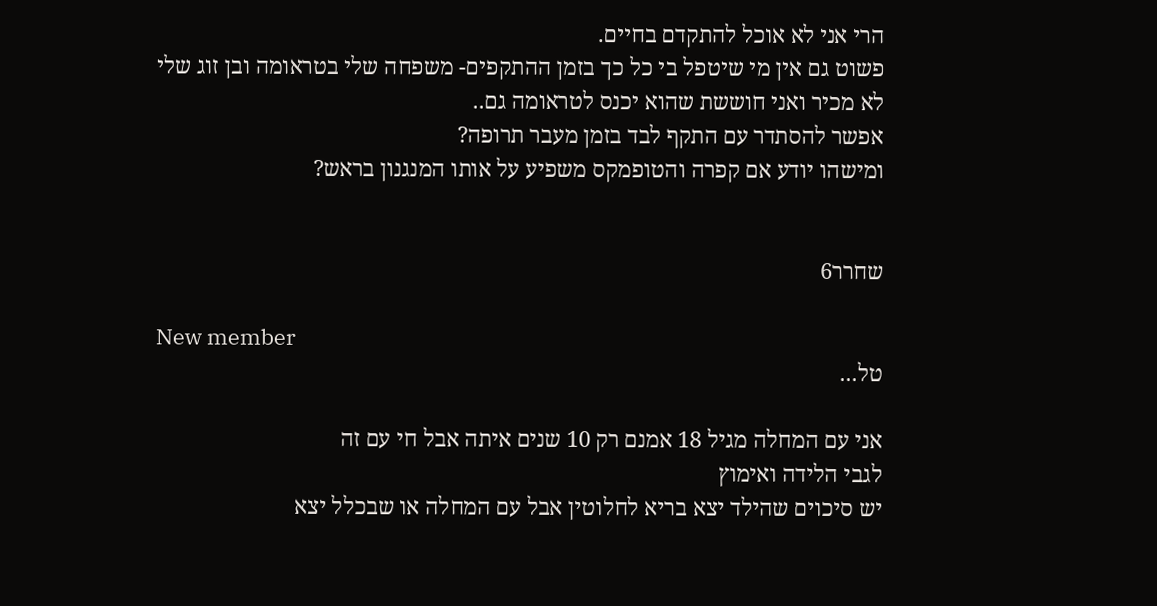הרי אני לא אוכל להתקדם בחיים.
פשוט גם אין מי שיטפל בי כל כך בזמן ההתקפים- משפחה שלי בטראומה ובן זוג שלי לא מכיר ואני חוששת שהוא יכנס לטראומה גם..
אפשר להסתדר עם התקף לבד בזמן מעבר תרופה?
ומישהו יודע אם קפרה והטופמקס משפיע על אותו המנגנון בראש?


שחרר6

New member
טל...

אני עם המחלה מגיל 18 אמנם רק 10 שנים איתה אבל חי עם זה
לגבי הלידה ואימוץ
יש סיכוים שהילד יצא בריא לחלוטין אבל עם המחלה או שבכלל יצא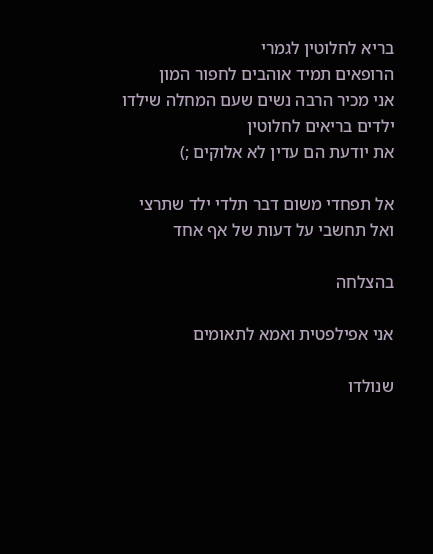בריא לחלוטין לגמרי
הרופאים תמיד אוהבים לחפור המון
אני מכיר הרבה נשים שעם המחלה שילדו ילדים בריאים לחלוטין
את יודעת הם עדין לא אלוקים ;)

אל תפחדי משום דבר תלדי ילד שתרצי
ואל תחשבי על דעות של אף אחד

בהצלחה

אני אפילפטית ואמא לתאומים

שנולדו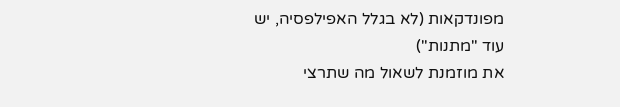מפונדקאות (לא בגלל האפילפסיה, יש עוד "מתנות")
את מוזמנת לשאול מה שתרצי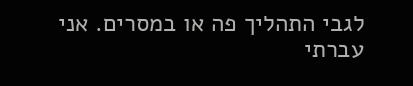לגבי התהליך פה או במסרים. אני עברתי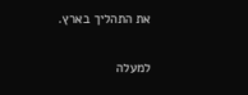את התהליך בארץ.

למעלה